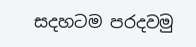සදහටම පරදවමු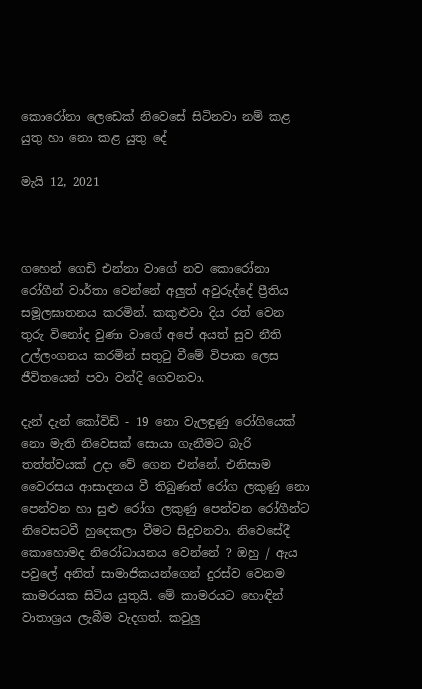කොරෝනා ලෙඩෙක් නිවෙසේ සිටිනවා නම් කළ යුතු හා නො කළ යුතු දේ

මැයි 12, 2021



ගහෙන් ගෙඩි එන්නා වාගේ නව කොරෝනා රෝගීන් වාර්තා වෙන්නේ අලුත් අවුරුද්දේ ප්‍රීතිය සමූලඝාතනය කරමින්. කකුළුවා දිය රත් වෙන තුරු විනෝද වුණා වාගේ අපේ අයත් සුව නීති උල්ලංගනය කරමින් සතුටු වීමේ විපාක ලෙස ජීවිතයෙන් පවා වන්දි ගෙවනවා.

දැන් දැන් කෝවිඩ් - 19 නො වැලඳුණු රෝගියෙක් නො මැති නිවෙසක් සොයා ගැනීමට බැරි තත්ත්වයක් උදා වේ ගෙන එන්නේ. එනිසාම වෛරසය ආසාදනය වී තිබුණත් රෝග ලකුණු නො පෙන්වන හා සුළු රෝග ලකුණු පෙන්වන රෝගීන්ට නිවෙසටවී හුදෙකලා වීමට සිදුවනවා. නිවෙසේදී කොහොමද නිරෝධායනය වෙන්නේ ? ඔහු / ඇය පවුලේ අනිත් සාමාජිකයන්ගෙන් දුරස්ව වෙනම කාමරයක සිටිය යුතුයි. මේ කාමරයට හොඳින් වාතාශ්‍රය ලැබීම වැදගත්. කවුලු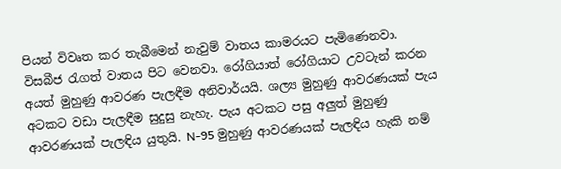පියන් විවෘත කර තැබීමෙන් නැවුම් වාතය කාමරයට පැමිණෙනවා. විසබීජ රැගත් වාතය පිට වෙනවා. රෝගියාත් රෝගියාට‍ උවටැන් කරන අයත් මුහුණු ආවරණ පැලඳීම අනිවාර්යයි. ශල්‍ය මුහුණු ආවරණයක් පැය අටකට වඩා පැලඳීම සුදුසු නැහැ. පැය අටකට පසු අලුත් මුහුණු ආවරණයක් පැලඳිය යුතුයි. N-95 මුහුණු ආවරණයක් පැලඳිය හැකි නම්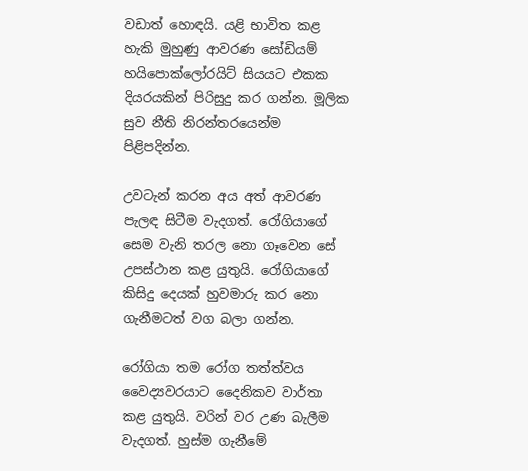වඩාත් හොඳයි. යළි භාවිත කළ හැකි මුහුණු ආවරණ සෝඩියම් හයිපොක්ලෝරයිට් සියයට එකක දියරයකින් පිරිසුදු කර ගන්න. මූලික සුව නීති නිරන්තරයෙන්ම පිළිපදින්න.

උවටැන් කරන අය අත් ආවරණ පැලඳ සිටීම වැදගත්. රෝගියාගේ සෙම වැනි තරල නො ගෑවෙන සේ උපස්ථාන කළ යුතුයි. රෝගියාගේ කිසිදු දෙයක් හුවමාරු කර නො ගැනීමටත් වග බලා ගන්න.

රෝගියා තම රෝග තත්ත්වය වෛද්‍යවරයාට දෛනිකව වාර්තා කළ යුතුයි. වරින් වර උණ බැලීම වැදගත්. හුස්ම ගැනීමේ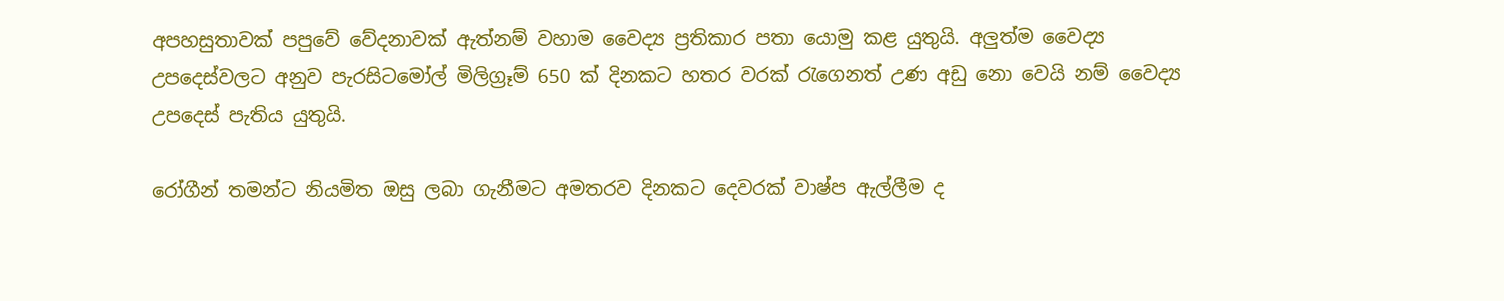අපහසුතාවක් පපුවේ වේදනාවක් ඇත්නම් වහාම වෛද්‍ය ප්‍රතිකාර පතා යොමු කළ යුතුයි. අලුත්ම වෛද්‍ය උපදෙස්වලට අනුව පැරසිටමෝල් මිලිග්‍රෑම් 650 ක් දිනකට හතර වරක් රැගෙනත් උණ අඩු නො වෙයි නම් වෛද්‍ය උපදෙස් පැතිය යුතුයි.

රෝගීන් තමන්ට නියමිත ඔසු ලබා ගැනීමට අමතරව දිනකට දෙවරක් වාෂ්ප ඇල්ලීම ද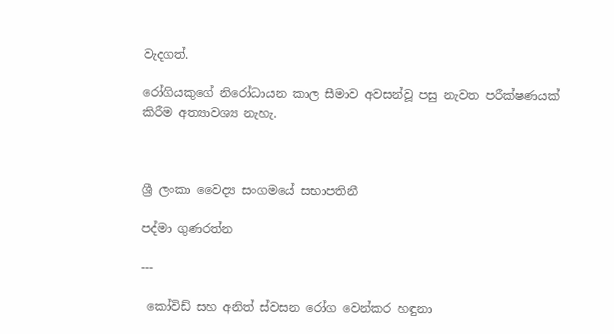වැදගත්.

රෝගියකුගේ නිරෝධායන කාල සීමාව අවසන්වූ පසු නැවත පරීක්ෂණයක් කිරීම අත්‍යාවශ්‍ය නැහැ.



ශ්‍රී ලංකා වෛද්‍ය සංගමයේ සභාපතිනී

පද්මා ගුණරත්න

---

 කෝවිඩ් සහ අනිත් ස්වසන රෝග වෙන්කර හඳුනා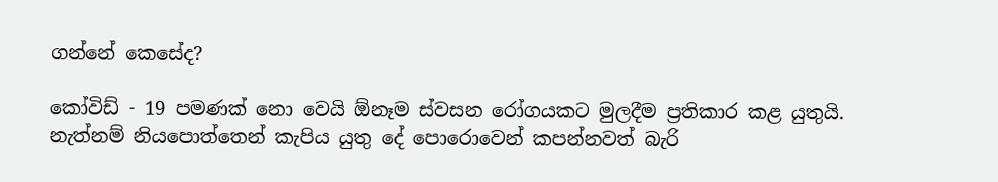ගන්නේ කෙසේද?

කෝවිඩ් - 19 පමණක් නො වෙයි ඕනෑම ස්වසන රෝගයකට මුලදීම ප්‍රතිකාර කළ යුතුයි. නැත්නම් නියපොත්තෙන් කැපිය යුතු දේ පොරොවෙන් කපන්නවත් බැරි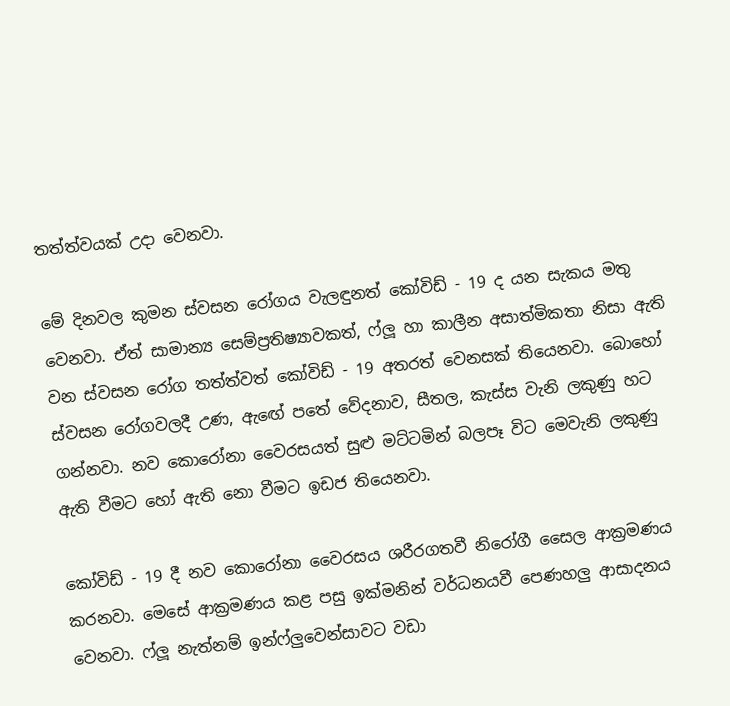තත්ත්වයක් උදා වෙනවා.

මේ දිනවල කුමන ස්වසන රෝගය වැලඳුනත් කෝවිඩ් - 19 ද යන සැකය මතු වෙනවා. ඒත් සාමාන්‍ය සෙම්ප්‍රතිෂ්‍යාවකත්, ෆ්ලූ හා කාලීන අසාත්මිකතා නිසා ඇති වන ස්වසන රෝග තත්ත්වත් කෝවිඩ් - 19 අතරත් වෙනසක් තියෙනවා. බොහෝ ස්වසන රෝගවලදී උණ, ඇඟේ පතේ වේදනාව, සීතල, කැස්ස වැනි ලකුණු හට ගන්නවා. නව කොරෝනා වෛරසයත් සුළු මට්ටමින් බලපෑ විට මෙවැනි ලකුණු ඇති වීමට හෝ ඇති නො වීමට ඉඩජ තියෙනවා.

කෝවිඩ් - 19 දී නව කොරෝනා වෛරසය ශරීරගතවී නිරෝගී සෛල ආක්‍රමණය කරනවා. මෙසේ ආක්‍රමණය කළ පසු ඉක්මනින් වර්ධනයවී පෙණහලු ආසාදනය වෙනවා. ෆ්ලූ නැත්නම් ඉන්ෆ්ලුවෙන්සාවට වඩා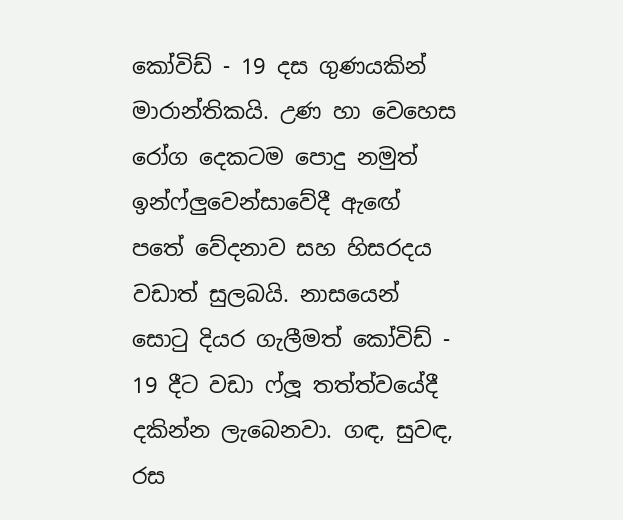කෝවිඩ් - 19 දස ගුණයකින් මාරාන්තිකයි. උණ හා වෙහෙස රෝග දෙකටම පොදු නමුත් ඉන්ෆ්ලුවෙන්සාවේදී ඇ‍ඟේ පතේ වේදනාව සහ හිසරදය වඩාත් සුලබයි. නාසයෙන් සොටු දියර ගැලීමත් කෝවිඩ් - 19 දීට වඩා ෆ්ලූ තත්ත්වයේදී දකින්න ලැබෙනවා. ගඳ, සුවඳ, රස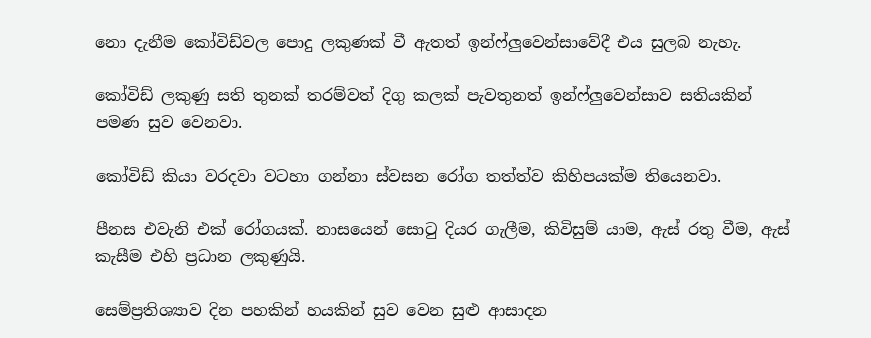නො දැනීම කෝවිඩ්වල පොදු ලකුණක් වී ඇතත් ඉන්ෆ්ලුවෙන්සාවේදී එය සුලබ නැහැ.

කෝවිඩ් ලකුණු සති තුනක් තරම්වත් දිගු කලක් පැවතුනත් ඉන්ෆ්ලුවෙන්සාව සතියකින් පමණ සුව වෙනවා.

කෝවිඩ් කියා වරදවා වටහා ගන්නා ස්වසන රෝග තත්ත්ව කිහිපයක්ම තියෙනවා.

පීනස එවැනි එක් රෝගයක්. නාසයෙන් සොටු දියර ගැලීම, කිවිසුම් යාම, ඇස් රතු වීම, ඇස් කැසීම එහි ප්‍රධාන ලකුණුයි.

සෙම්ප්‍රතිශ්‍යාව දින පහකින් හයකින් සුව වෙන සුළු ආසාදන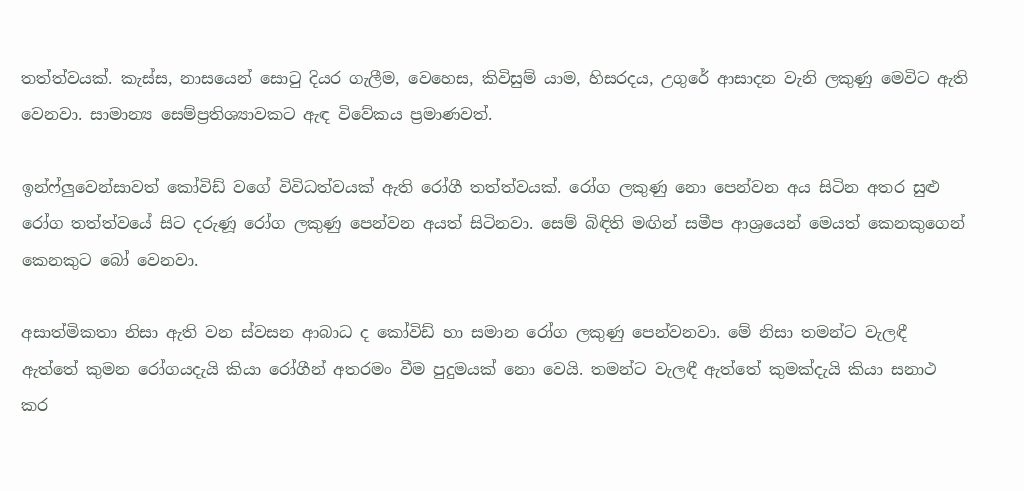තත්ත්වයක්. කැස්ස, නාසයෙන් සොටු දියර ගැලීම, වෙහෙස, කිවිසුම් යාම, හිසරදය, උගුරේ ආසාදන වැනි ලකුණු මෙවිට ඇති වෙනවා. සාමාන්‍ය සෙම්ප්‍රතිශ්‍යාවකට ඇඳ විවේකය ප්‍රමාණවත්.

ඉන්ෆ්ලුවෙන්සාවත් කෝවිඩ් වගේ විවිධත්වයක් ඇති රෝගී තත්ත්වයක්. රෝග ලකුණු නො පෙන්වන අය සිටින අතර සුළු රෝග තත්ත්වයේ සිට දරුණූ රෝග ලකුණු පෙන්වන අයත් සිටිනවා. සෙම් බිඳිති මඟින් සමීප ආශ්‍රයෙන් මෙයත් කෙනකුගෙන් කෙනකුට බෝ වෙනවා.

අසාත්මිකතා නිසා ඇති වන ස්වසන ආබාධ ද කෝවිඩ් හා සමාන රෝග ලකුණු පෙන්වනවා. මේ නිසා තමන්ට වැලඳී ඇත්තේ කුමන රෝගයදැයි කියා රෝගීන් අතරමං වීම පුදුමයක් නො වෙයි. තමන්ට වැලඳී ඇත්තේ කුමක්දැයි කියා සනාථ කර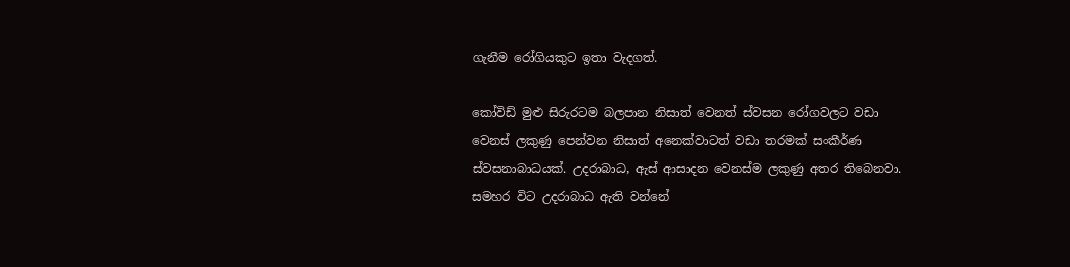ගැනීම රෝගියකුට ඉතා වැදගත්.

කෝවිඩ් මුළු සිරුරටම බලපාන නිසාත් වෙනත් ස්වසන රෝගවලට වඩා වෙනස් ලකුණු පෙන්වන නිසාත් අනෙක්වාටත් වඩා තරමක් සංකීර්ණ ස්වසනාබාධයක්. උදරාබාධ, ඇස් ආසාදන වෙනස්ම ලකුණු අතර තිබෙනවා. සමහර විට උදරාබාධ ඇති වන්නේ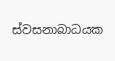ස්වසනාබාධයක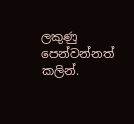ලකුණු පෙන්වන්නත් කලින්.